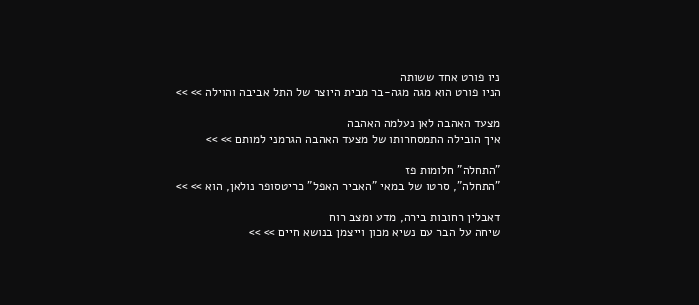ניו פורט אחד ששותה
הניו פורט הוא מגה מגה-בר מבית היוצר של התל אביבה והוילה >> >>

מצעד האהבה לאן נעלמה האהבה
איך הובילה התמסחרותו של מצעד האהבה הגרמני למותם >> >>

"התחלה" חלומות פז
"התחלה", סרטו של במאי "האביר האפל" כריטסופר נולאן, הוא >> >>

דאבלין רחובות בירה, מדע ומצב רוח
שיחה על הבר עם נשיא מכון וייצמן בנושא חיים >> >>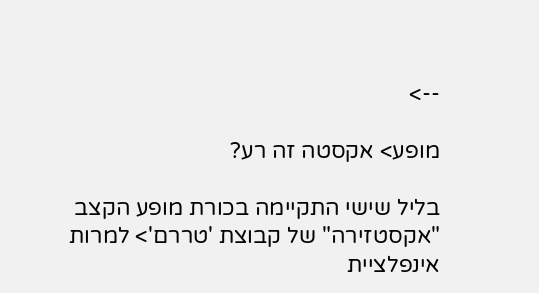-->

מופע> אקסטה זה רע?

בליל שישי התקיימה בכורת מופע הקצב "אקסטזירה" של קבוצת 'טררם'> למרות אינפלציית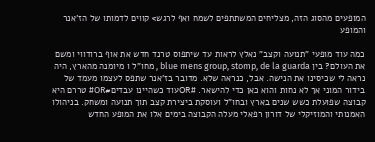המופעים מהסוג הזה, מצליחים המשתתפים לשמח ואף לרגש> קווים לדמותו של הז'אנר והמופע

כמה עוד מופעי "תנועה וקצב" נאלץ לראות עד שיתפוס טרנד חדש את אוף ברודווי ומשם את העולם? בין blue mens group, stomp, de la guarda , מחו"ל ו מיומנה מהארץ, היה נראה לי שכיסינו את הנישה. אבל, כנראה שלא. מדובר בז'אנר שתפס לעצמו מעמד של בידור המוני אך לא נחות והוא כאן כדי להישאר. #ORעוד כשהיינו עבדים#OR# טררם היא קבוצה שפועלת כשש שנים בארץ ובחו"ל ועוסקת ביצירת קצב תוך תנועה ומשחק. בניהולו האמנותי והמוזיקלי של דורון רפאלי מעלה הקבוצה בימים אלו את המופע החדש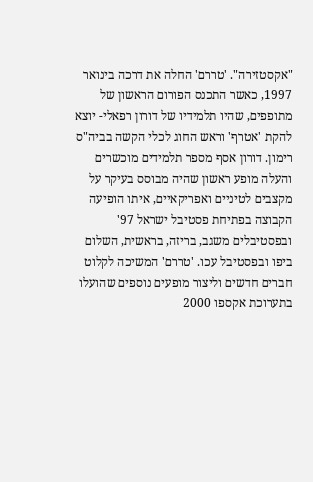"אקסטזירה". 'טררם' החלה את דרכה בינואר 1997, כאשר התכנס הפורום הראשון של מתופפים, שהיו תלמידיו של דורון רפאלי- יוצא להקת 'אטרף' וראש החוג לכלי הקשה בביה"ס רימון. דורון אסף מספר תלמידים מוכשרים והעלה מופע ראשון שהיה מבוסס בעיקר על מקצבים לטיניים ואפריקאיים, איתו הופיעה הקבוצה בפתיחת פסטיבל ישראל 97' ובפסטיבלים משגב, בריזה, בראשית, השלום ביפו ובפסטיבל עכו. 'טררם' המשיכה לקלוט חברים חדשים וליצור מופעים נוספים שהועלו בתערוכת אקספו 2000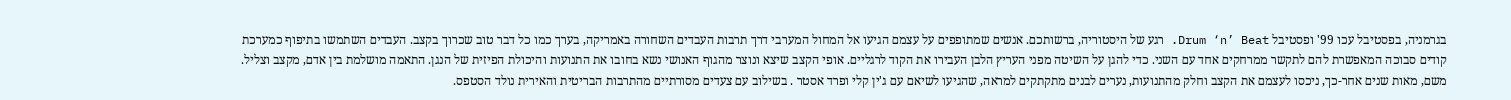בגרמניה, בפסטיבל עכו 99' ופסטיבל Drum ‘n’ Beat. רגע של היסטוריה, ברשותכם. אנשים שמתופפים על עצמם הגיעו אל המחול המערבי דרך תרבות העבדים השחורה באמריקה, בערך כמו כל דבר טוב שכרוך בקצב. העבדים השתמשו בתיפוף כמערכת קודים סבוכה המאפשרת להם לתקשר ממרחקים אחד עם השני. כדי להגן על השיטה מפני העריץ הלבן העבירו את הקוד לרגליים. אופי הקצב שיצא ונוצר מהגוף האנושי נשא בחובו את התנועות והיכולת הפיזית של הנגן. התאמה מושלמת בין אדם, מקצב וצליל. משם, מאות שנים אחר-כך, ניכסו לעצמם את הקצב וחלק מהתנועות, נערים לבנים מתקתקים למראה, שהגיעו לשיאם עם ג'ין קלי ופרד אסטר . בשילוב עם צעדים מסורתיים מהתרבות הבריטית והאירית נולד הסטפס.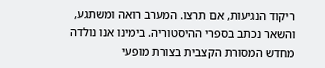ריקוד הנגיעות, אם תרצו. המערב רואה ומשתגע, והשאר נכתב בספרי ההיסטוריה. בימינו אנו נולדה מחדש המסורת הקצבית בצורת מופעי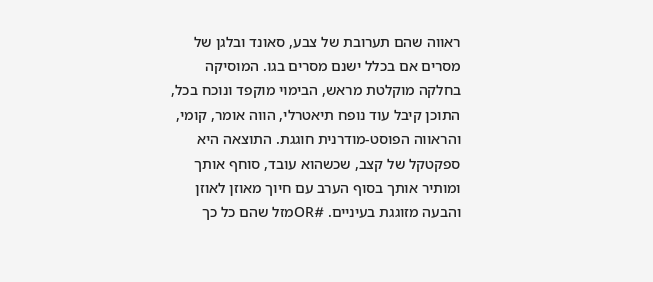ראווה שהם תערובת של צבע, סאונד ובלגן של מסרים אם בכלל ישנם מסרים בגו. המוסיקה בחלקה מוקלטת מראש, הבימוי מוקפד ונוכח בכל, התוכן קיבל עוד נופח תיאטרלי, הווה אומר, קומי, והראווה הפוסט-מודרנית חוגגת. התוצאה היא ספקטקל של קצב, שכשהוא עובד, סוחף אותך ומותיר אותך בסוף הערב עם חיוך מאוזן לאוזן והבעה מזוגגת בעיניים. #ORמזל שהם כל כך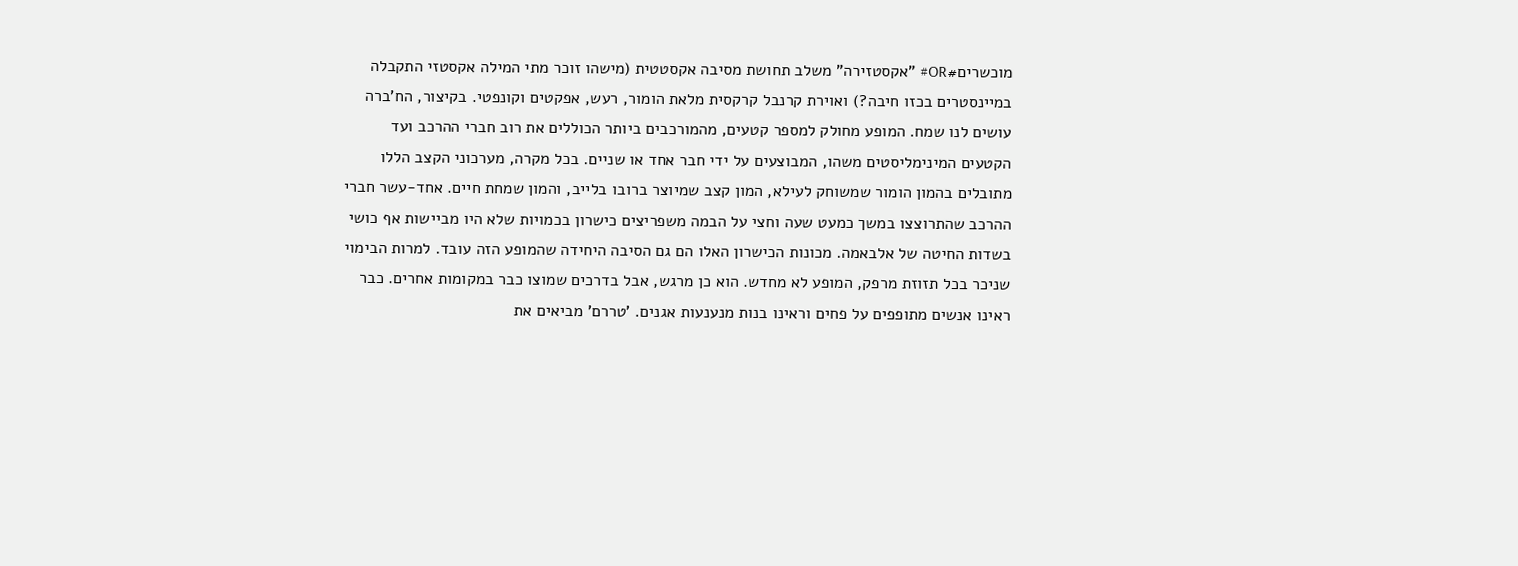מוכשרים#OR# "אקסטזירה" משלב תחושת מסיבה אקסטטית (מישהו זוכר מתי המילה אקסטזי התקבלה במיינסטרים בכזו חיבה?) ואוירת קרנבל קרקסית מלאת הומור, רעש, אפקטים וקונפטי. בקיצור, הח'ברה עושים לנו שמח. המופע מחולק למספר קטעים, מהמורכבים ביותר הכוללים את רוב חברי ההרכב ועד הקטעים המינימליסטים משהו, המבוצעים על ידי חבר אחד או שניים. בכל מקרה, מערכוני הקצב הללו מתובלים בהמון הומור שמשוחק לעילא, המון קצב שמיוצר ברובו בלייב, והמון שמחת חיים. אחד-עשר חברי ההרכב שהתרוצצו במשך כמעט שעה וחצי על הבמה משפריצים כישרון בכמויות שלא היו מביישות אף כושי בשדות החיטה של אלבאמה. מכונות הכישרון האלו הם גם הסיבה היחידה שהמופע הזה עובד. למרות הבימוי שניכר בכל תזוזת מרפק, המופע לא מחדש. הוא כן מרגש, אבל בדרכים שמוצו כבר במקומות אחרים. כבר ראינו אנשים מתופפים על פחים וראינו בנות מנענעות אגנים. 'טררם' מביאים את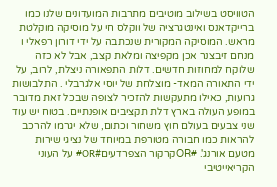הטוויסט בשילוב מוטיבים מתרבות המועדונים שלנו כמו ברייקדאנס ואינטגרציה של ווקלס חי על מוסיקה מוקלטת מראש. המוסיקה המקורית שנכתבה על ידי דורון רפאלי ו מנחם זיבצנר אכן מקפיצה ומלאת קצב, אבל לא כזה שלוקח למחוזות חדשים. דלות התפאורה ניצלת, לרוב, על ידי התאורה המאד- מוצלחת של יוסי אלגרבלי . התלבושות גרועות, כאילו מתעקשות להזכיר לצופה שבכל זאת מדובר במופע העולה בארץ דלת תקציבים אופנתיים. בטוח יש עוד שני צבעים בעולם חוץ משחור וכתום, שלא יגרמו להרכב להראות כמו חבורה מטורפת במיוחד של נציגי שירות מטעם אורנג'. #ORקרקור הצפרדעים#OR# על העוני הקריאייטיבי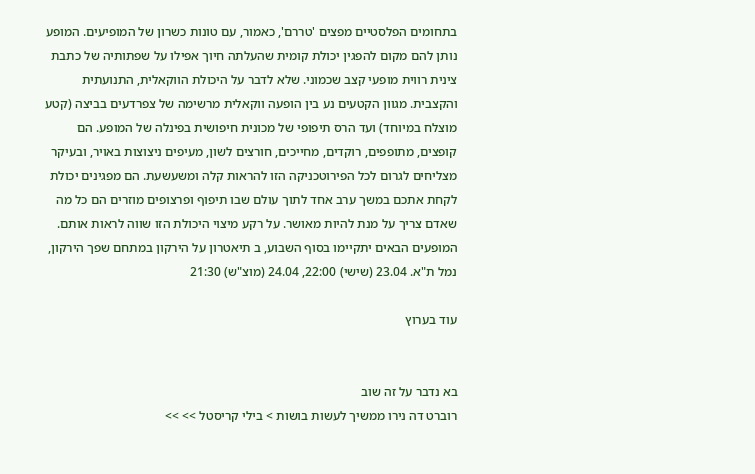בתחומים הפלסטיים מפצים 'טררם', כאמור, עם טונות כשרון של המופיעים. המופע נותן להם מקום להפגין יכולת קומית שהעלתה חיוך אפילו על שפתותיה של כתבת צינית רווית מופעי קצב שכמוני. שלא לדבר על היכולת הווקאלית, התנועתית והקצבית. מגוון הקטעים נע בין הופעה ווקאלית מרשימה של צפרדעים בביצה (קטע מוצלח במיוחד) ועד הרס תיפופי של מכונית חיפושית בפינלה של המופע. הם קופצים, מתופפים, רוקדים, מחייכים, חורצים לשון, מעיפים ניצוצות באויר, ובעיקר מצליחים לגרום לכל הפירוטכניקה הזו להראות קלה ומשעשעת. הם מפגינים יכולת לקחת אתכם במשך ערב אחד לתוך עולם שבו תיפוף ופרצופים מוזרים הם כל מה שאדם צריך על מנת להיות מאושר. על רקע מיצוי היכולת הזו שווה לראות אותם. המופעים הבאים יתקיימו בסוף השבוע, ב תיאטרון על הירקון במתחם שפך הירקון, נמל ת"א. 23.04 (שישי) 22:00, 24.04 (מוצ"ש) 21:30

עוד בערוץ


בא נדבר על זה שוב
רוברט דה נירו ממשיך לעשות בושות > בילי קריסטל >> >>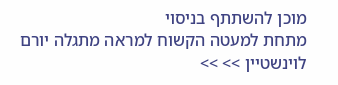מוכן להשתתף בניסוי
מתחת למעטה הקשוח למראה מתגלה יורם לוינשטיין >> >>